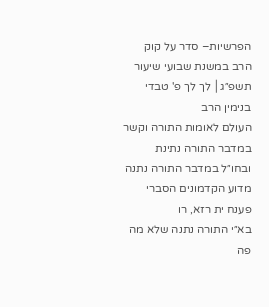הפרשיות– סדר על קוק הרב במשנת שבועי שיעור תשפ״ג│ לך לך פ' טבדי בנימין הרב
העולם לאומות התורה וקשר במדבר התורה נתינת
ובחו״ל במדבר התורה נתנה מדוע הקדמונים הסברי
פענח ית רזא, רו
בא״י התורה נתנה שלא מה
פה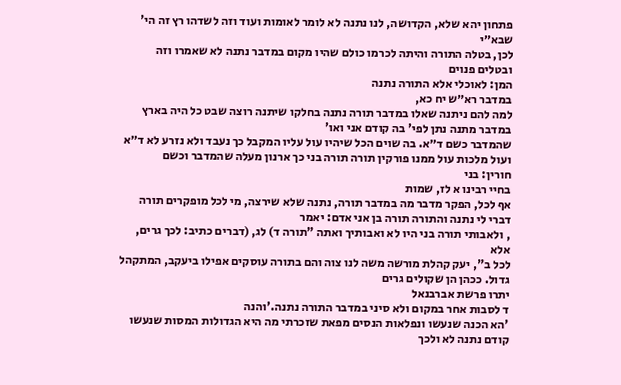פתחון יהא שלא, הקדושה, לנו נתנה לא לומר לאומות ועוד וזה לשדהו רץ זה הי' שבא״י
לכן, בטלה התורה והיתה לכרמו כולם שהיו מקום במדבר נתנה לא שאמרו וזה ובטלים פנוים
המן: לאוכלי אלא התורה נתנה
במדבר רא״ש יח כא,
למה להם ניתנה שאלו במדבר תורה נתנה בחלקו שיתנה רוצה שבט כל היה בארץ במדבר מתנה נתן לפי' בה קודם אני ואו'
שהמדבר כשם ד״א. בה שוים הכל שיהיו עול עליו המקבל כך נעבד ולא נזרע לא ד״א ועול מלכות עול ממנו פורקין תורה תורה בני כך ארנון מעלה שהמדבר וכשם
חורין: בני
בחיי רבינו א לז, שמות
אף לכל, הפקר מדבר מה במדבר תורה, נתנה שלא שירצה, מי לכל מופקרים תורה דברי לי נתנה והתורה תורה בן אני אדם: יאמר
, ולאבותי תורה בני היו לא ואבותיך ואתה "תורה ד) לג, (דברים כתיב: לכך גרים, אלא
לכל ב", יעק קהלת מורשה משה לנו צוה והם בתורה עוסקים אפילו ביעקב, המתקהל
גדול. ככהן הן שקולים גרים
יתרו פרשת אברבנאל
ד לסבות אחר במקום ולא סיני במדבר התורה נתנה.'והנה
'הא הכנה שנעשו ונפלאות הנסים מפאת שזכרתי מה היא הגדולות המסות שנעשו קודם נתנה לא ולכך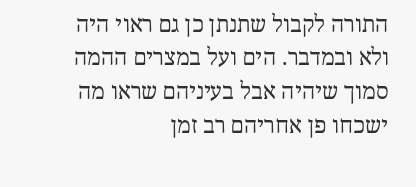התורה לקבול שתנתן כן גם ראוי היה ולא ובמדבר. הים ועל במצרים ההמה סמוך שיהיה אבל בעיניהם שראו מה ישכחו פן אחריהם רב זמן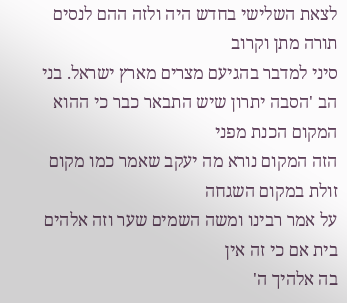לצאת השלישי בחדש היה ולזה ההם לנסים תורה מתן וקרוב
סיני למדבר בהגיעם מצרים מארץ ישראל. בני
הב 'הסבה יתרון שיש התבאר כבר כי ההוא המקום הכנת מפני
הזה המקום נורא מה יעקב שאמר כמו מקום זולת במקום השגחה
על אמר רבינו ומשה השמים שער וזה אלהים בית אם כי זה אין
בה אלהיך ה'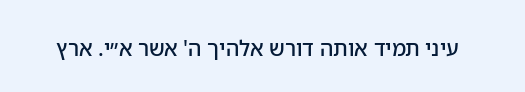עיני תמיד אותה דורש אלהיך ה' אשר א״י. ארץ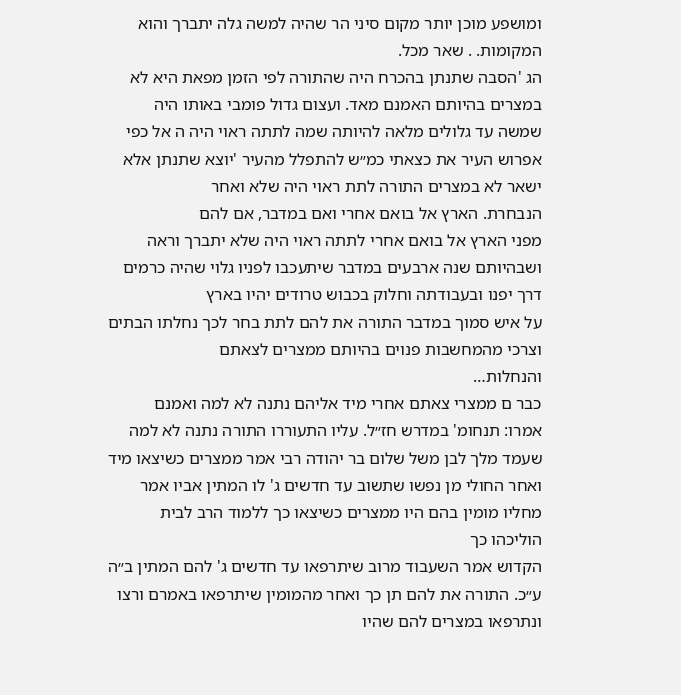ומושפע מוכן יותר מקום סיני הר שהיה למשה גלה יתברך והוא
המקומות. . שאר מכל.
הג 'הסבה שתנתן בהכרח היה שהתורה לפי הזמן מפאת היא לא במצרים בהיותם האמנם מאד. ועצום גדול פומבי באותו היה שמשה עד גלולים מלאה להיותה שמה לתתה ראוי היה ה אל כפי אפרוש העיר את כצאתי כמ״ש להתפלל מהעיר 'יוצא שתנתן אלא ישאר לא במצרים התורה לתת ראוי היה שלא ואחר
הנבחרת. הארץ אל בואם אחרי ואם במדבר, אם להם
מפני הארץ אל בואם אחרי לתתה ראוי היה שלא יתברך וראה ושבהיותם שנה ארבעים במדבר שיתעכבו לפניו גלוי שהיה כרמים דרך יפנו ובעבודתה וחלוק בכבוש טרודים יהיו בארץ
על איש סמוך במדבר התורה את להם לתת בחר לכך נחלתו הבתים וצרכי מהמחשבות פנוים בהיותם ממצרים לצאתם
והנחלות…
כבר ם ממצרי צאתם אחרי מיד אליהם נתנה לא למה ואמנם
אמרו: תנחומ' במדרש חז״ל. עליו התעוררו התורה נתנה לא למה שעמד מלך לבן משל שלום בר יהודה רבי אמר ממצרים כשיצאו מיד ואחר החולי מן נפשו שתשוב עד חדשים ג' לו המתין אביו אמר מחליו מומין בהם היו ממצרים כשיצאו כך ללמוד הרב לבית הוליכהו כך
הקדוש אמר השעבוד מרוב שיתרפאו עד חדשים ג' להם המתין ב״ה
ע״כ. התורה את להם תן כך ואחר מהמומין שיתרפאו באמרם ורצו ונתרפאו במצרים להם שהיו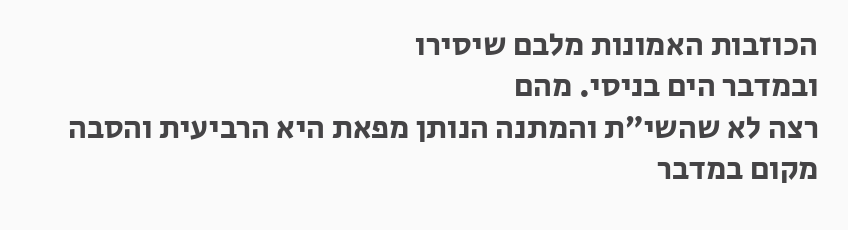הכוזבות האמונות מלבם שיסירו
ובמדבר הים בניסי. מהם
רצה לא שהשי״ת והמתנה הנותן מפאת היא הרביעית והסבה מקום במדבר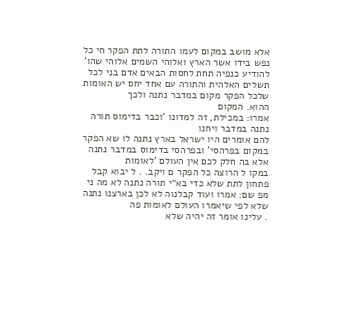אלא מושב במקום לעמו התורה לתת הפקר חי כל נפש בידו אשר הארץ ואלוהי השמים אלוהי שהו' להודיע כנפיה תחת לחסות הבאים אדם בני לכל תשלים האלהית והתורה עם אחד יחס יש האומות שלכל הפקר מקום במדבר נתנה ולכך
ההוא. המקום
אמרו: במכילת, זה למדונו 'וכבר בדימוס תורה נתנה במדבר ויחנו
להם אומרים היו ישראל בארץ נתנה לו שא הפקר במקום בפרהסי' ובפרהסי בדימוס במדבר נתנה אלא בה חלק לכם אין העולם 'לאומות
במקו ל הרוצה כל הפקר ם ויקב. . ל יבוא קבל
פתחון לתת שלא כדי בא״י תורה נתנה לא מה ני מפ שם: אמרו ועוד קבלנוה לא לכן בארצנו נתנה שלא לפי שיאמרו העולם לאומות פה
. עלינו אומר זה יהיה שלא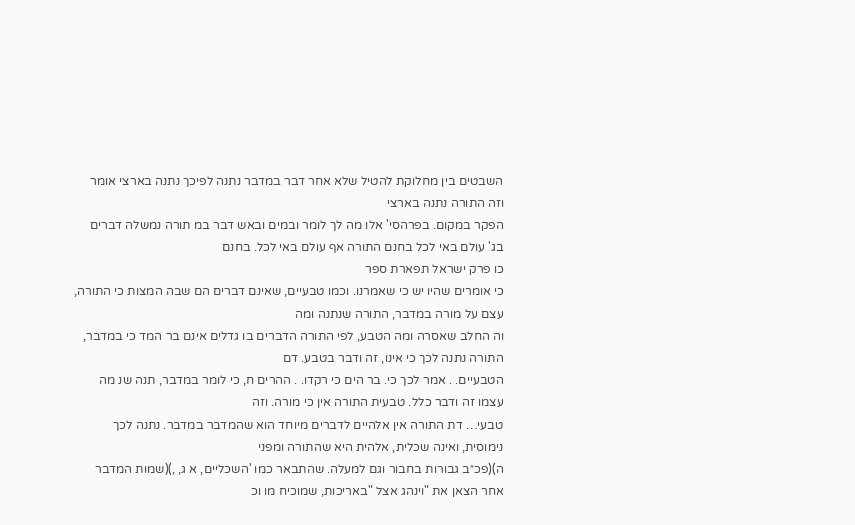השבטים בין מחלוקת להטיל שלא אחר דבר במדבר נתנה לפיכך נתנה בארצי אומר וזה התורה נתנה בארצי
הפקר במקום. בפרהסי' אלו מה לך לומר ובמים ובאש דבר במ תורה נמשלה דברים בג' עולם באי לכל בחנם התורה אף עולם באי לכל. בחנם
כו פרק ישראל תפארת ספר
כי אומרים שהיו יש כי שאמרנו. וכמו טבעיים, שאינם דברים הם שבה המצות כי התורה, עצם על מורה במדבר, התורה שנתנה ומה
וה החלב שאסרה ומה הטבע, לפי התורה הדברים בו גדלים אינם בר המד כי במדבר, התורה נתנה לכך כי אינו, זה ודבר בטבע. דם
הטבעיים. . אמר לכך כי. בר הים כי רקדו. . ההרים ח, כי לומר במדבר, תנה שנ מה עצמו זה ודבר כלל. טבעית התורה אין כי מורה. וזה
טבעי… דת התורה אין אלהיים לדברים מיוחד הוא שהמדבר במדבר. נתנה לכך נימוסית, ואינה שכלית, אלהית היא שהתורה ומפני
ה)(פכ״ב גבורות בחבור וגם למעלה. שהתבאר כמו 'השכליים, א ג, ,)(שמות המדבר אחר הצאן את "וינהג אצל "באריכות, שמוכיח מו וכ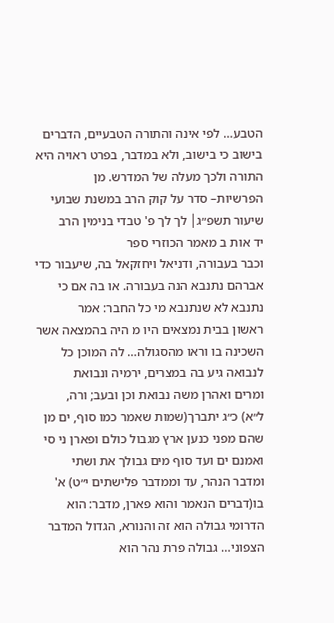הטבע… לפי אינה והתורה הטבעיים, הדברים בישוב כי בישוב, ולא במדבר, בפרט ראויה היא התורה ולכך מעלה של המדרש. מן
הפרשיות– סדר על קוק הרב במשנת שבועי שיעור תשפ״ג│ לך לך פ' טבדי בנימין הרב
יד אות ב מאמר הכוזרי ספר
וכבר בעבורה, ודניאל ויחזקאל בה, שיעבור כדי אברהם נתנבא הנה בעבורה. או בה אם כי נתנבא לא שנתנבא מי כל החבר: אמר
ראשון בבית נמצאים היו מ היה בהמצאה אשר השכינה בו וראו מהסגולה… לה המוכן כל לנבואה גיע בה במצרים, ירמיה ונבואת
ומרים ואהרן משה נבואת וכן ובעב; ורה,
ל״א) כ״ג יתברך(שמות שאמר כמו סוף, ים מן שהם מפני כנען ארץ מגבול כולם ופארן ני סי ואמנם ים ועד סוף מים גבולך את ושתי
ומדבר הנהר, עד וממדבר פלישתים י״ט) א' בו(דברים הנאמר והוא פארן, מדבר: הוא הדרומי גבולה הוא זה והנורא, הגדול המדבר
הצפוני… גבולה פרת נהר הוא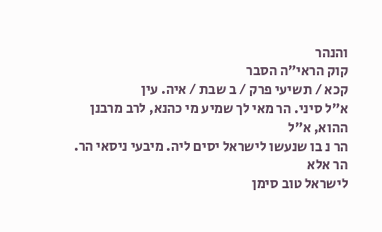והנהר
קוק הראי״ה הסבר
קכא / תשיעי פרק / ב שבת / איה. עין
א״ל סיני. הר מאי לך שמיע מי כהנא, לרב מרבנן ההוא, א״ל
הר נ בו שנעשו לישראל יסים ליה. מיבעי ניסאי הר. הר אלא
לישראל טוב סימן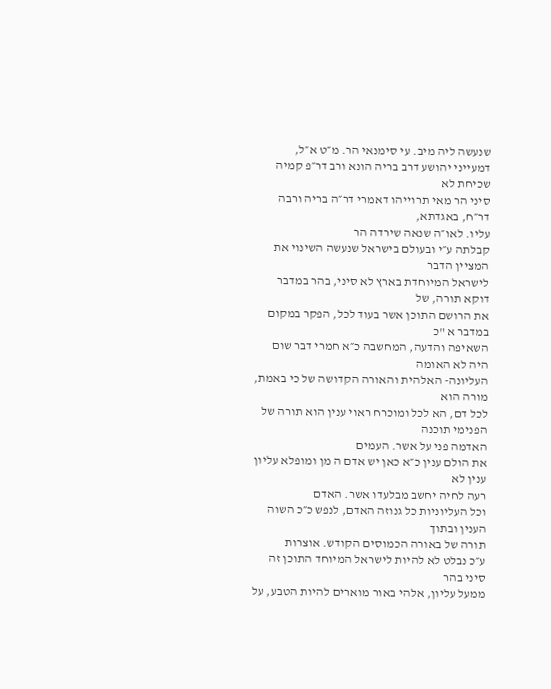שנעשה ליה מיב. עי סימנאי הר. מ״ט א״ל,
דמעייני יהושע דרב בריה הונא ורב דר״פ קמיה שכיחת לא
סיני הר מאי תרוייהו דאמרי דר״ה בריה ורבה דר״ח, באגדתא,
עליו. לאו״ה שנאה שירדה הר
קבלתה ע״י ובעולם בישראל שנעשה השינוי את המציין הדבר
לישראל המיוחדת בארץ לא סיני, בהר במדבר דוקא תורה, של
את הרושם התוכן אשר בעוד לכל, הפקר במקום במדבר א "כ
השאיפה והדעה, המחשבה כ״א חמרי דבר שום היה לא האומה
העליונה- האלהית והאורה הקדושה של כי באמת, מורה הוא
לכל דם, הא לכל ומוכרח ראוי ענין הוא תורה של הפנימי תוכנה
האדמה פני על אשר. העמים
את הולם ענין כ״א כאן יש אדם ה מן ומופלא עליון ענין לא
רעה לחיה יחשב מבלעדו אשר. האדם
וכל העליוניות כל גנוזה האדם, לנפש כ״כ השוה הענין ובתוך
תורה של באורה הכמוסים הקודש. אוצרות
ע״כ נבלט לא להיות לישראל המיוחד התוכן זה סיני בהר
ממעל עליון, אלהי באור מוארים להיות הטבע, על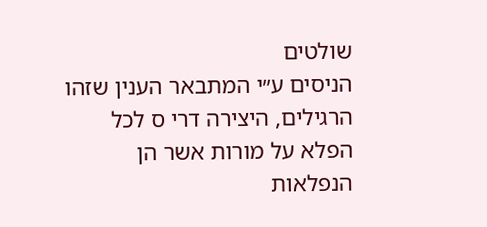שולטים
הניסים ע״י המתבאר הענין שזהו הרגילים, היצירה דרי ס לכל
הפלא על מורות אשר הן הנפלאות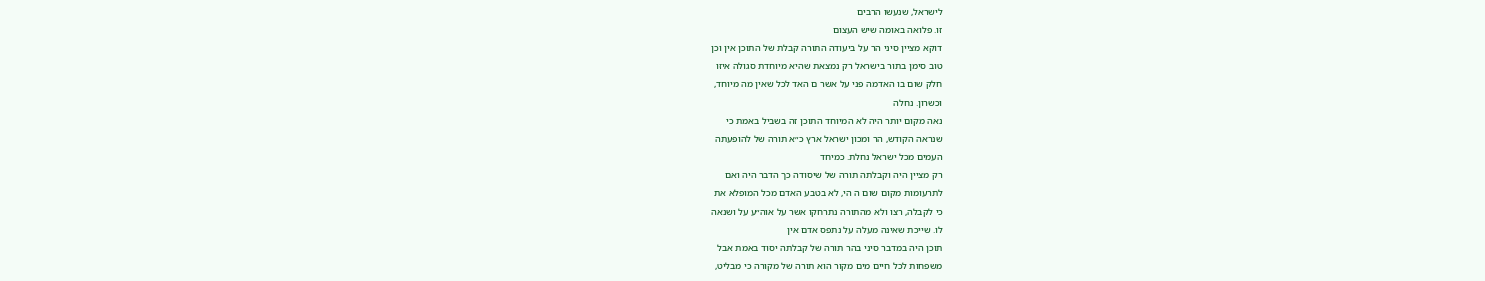לישראל, שנעשו הרבים
זו. פלואה באומה שיש העצום
דוקא מציין סיני הר על ביעודה התורה קבלת של התוכן אין וכן
טוב סימן בתור בישראל רק נמצאת שהיא מיוחדת סגולה איזו
חלק שום בו האדמה פני על אשר ם האד לכל שאין מה מיוחד,
וכשרון. נחלה
נאה מקום יותר היה לא המיוחד התוכן זה בשביל באמת כי
שנראה הקודש, הר ומכון ישראל ארץ כ״א תורה של להופעתה
העמים מכל ישראל נחלת. כמיחד
רק מציין היה וקבלתה תורה של שיסודה כך הדבר היה ואם
לתרעומות מקום שום ה הי, לא בטבע האדם מכל המופלא את
כי לקבלה, רצו ולא מהתורה נתרחקו אשר על אוה״ע על ושנאה
לו. שייכת שאינה מעלה על נתפס אדם אין
תוכן היה במדבר סיני בהר תורה של קבלתה יסוד באמת אבל
משפחות לכל חיים מים מקור הוא תורה של מקורה כי מבליט,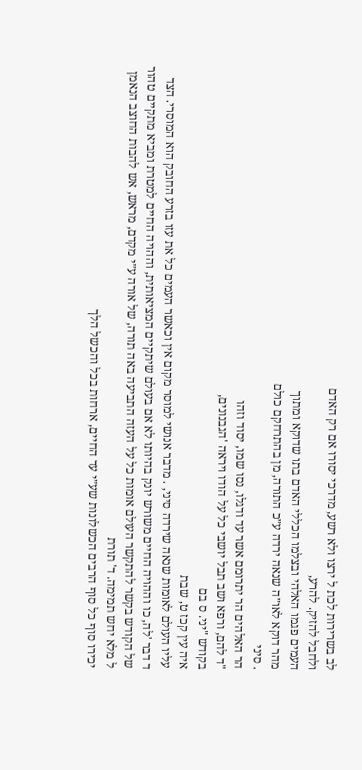לב בשרירות לכת ל ירצו ולא רשע, מדרכי יסורו אם רק האדם
ולחבל להזיק. להרע,
העמים פגמו האלהי ובצלמו הכללי האדם בתו שדוקא ומתוך
מהר דוקא לאו״ה שנאה ירדה ע״כ התורה, מן בהתרחקם כולם
. סיני
הר האלהים הר יתרומם אשר עד ודגלו, נסו שמו, יסוד וזהו
"ד להם, ורפא ושב תבל יושבי כל על הודו ויראה 'הגבנונים,
בקודש "יני. ס בם
איה עין קכז ט, שבת
עליו העולם לאומות שנאה שירדה סיני, . מדבר אנושי למוסר מקום אין וכאשר העמים כל את עזו בזרע החובק הוא המוסרי. הצד
ד דבר 'לה, כו וההויה החיים משורש יונק בהיותו לא אם בעולם שיתקיים המציאותית, וההויה החיים למטרת ומביא מתקיים טהור
של הקודש בקשר להתקשר העולם אומות כל על העזה התביעה באה תורה, של אורה ע״י מקדם, מראש, אש להבות החוצב הנאמן
ל מלא יחש תמימה. ד' תורת
יכירו סוף כל סוף הרבים הכשלונות שע״י עד החיים, ארחות בכל והכשל הלך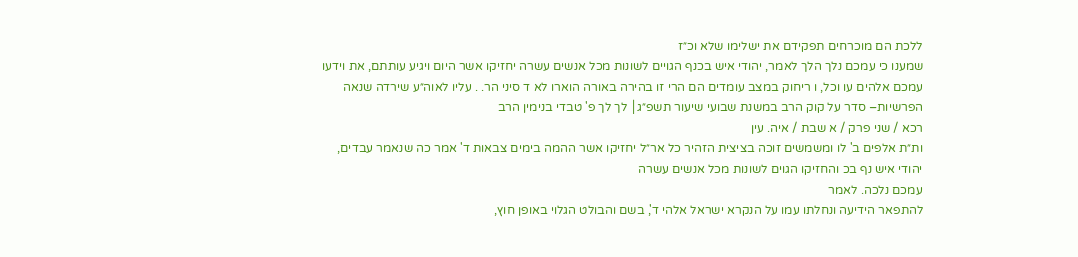ללכת הם מוכרחים תפקידם את ישלימו שלא וכ״ז
שמענו כי עמכם נלך הלך לאמר, יהודי איש בכנף הגויים לשונות מכל אנשים עשרה יחזיקו אשר היום ויגיע עותתם, את וידעו
עמכם אלהים עו וכל, ו ריחוק במצב עומדים הם הרי זו בהירה באורה הוארו לא ד סיני הר. . עליו לאוה״ע שירדה שנאה
הפרשיות– סדר על קוק הרב במשנת שבועי שיעור תשפ״ג│ לך לך פ' טבדי בנימין הרב
רכא / שני פרק / א שבת / איה. עין
ות״ת אלפים ב' לו ומשמשים זוכה בציצית הזהיר כל אר״ל יחזיקו אשר ההמה בימים צבאות ד' אמר כה שנאמר עבדים,
יהודי איש נף בכ והחזיקו הגוים לשונות מכל אנשים עשרה
עמכם נלכה. לאמר
להתפאר הידיעה ונחלתו עמו על הנקרא ישראל אלהי ד', בשם והבולט הגלוי באופן חוץ,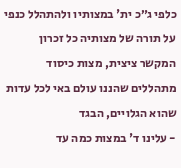כלפי ג״כ ית' במצותיו ולהתהלל כנפי על תורה של מצותיה כל זכרון המקשר ציצית, מצות כיסוד מתהללים שהננו עולם באי לכל עדות שהוא הגלויים, הבגד
- עלינו ד' במצות כמה עד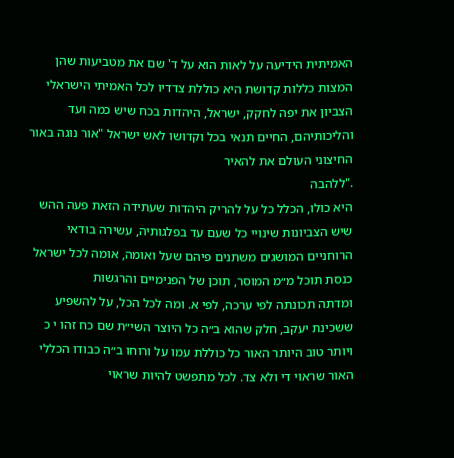האמיתית הידיעה על לאות הוא על ד' שם את מטביעות שהן המצות כללות קדושת היא כוללת צדדיו לכל האמיתי הישראלי הצביון את יפה לחקק, ישראל, היהדות בכח שיש כמה ועד והליכותיהם, החיים תנאי בכל וקדושו לאש ישראל "אור נוגה באור החיצוני העולם את להאיר
."ללהבה
היא כולו, הכלל כל על להריק היהדות שעתידה הזאת פעה ההש שיש הצביונות שינויי כל שעם עד בפלגותיה, עשירה בודאי הרוחניים המושגים משתנים פיהם שעל ואומה, אומה לכל ישראל כנסת תוכל מ״מ המוסר, תוכן של הפנימיים והרגשות
ומדתה תכונתה לפי ערכה, לפי א. ומה לכל הכל, על להשפיע
ששכינת יעקב, חלק שהוא ב״ה כל היוצר השי״ת שם כח זהו י כ ויותר טוב היותר האור כל כוללת עמו על ורוחו ב״ה כבודו הכללי האור שראוי די ולא צד. לכל מתפשט להיות שראוי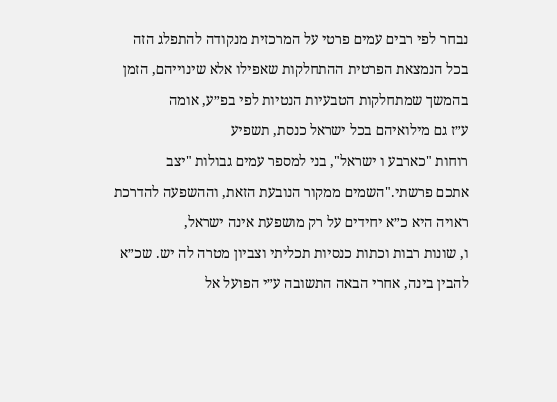נבחר לפי רבים עמים פרטי על המרכזית מנקודה להתפלג הזה
בכל הנמצאת הפרטית ההתחלקות שאפילו אלא שינוייהם, הזמן בהמשך שמתחלקות הטבעיות הנטיות לפי בפ״ע, אומה
ע״ז גם מילואיהם בכל ישראל כנסת, תשפיע
רוחות "כארבע ו ישראל", בני למספר עמים גבולות "יצב
אתכם פרשתי."השמים ממקור הנובעת הזאת, וההשפעה להדרכת ראויה היא כ״א יחידים על רק מושפעת אינה ישראל,
ו, שונות רבות וכתות כנסיות תכליתי וצביון מטרה לה יש. שכ״א
להבין בינה, אחרי הבאה התשובה ע״י הפועל אל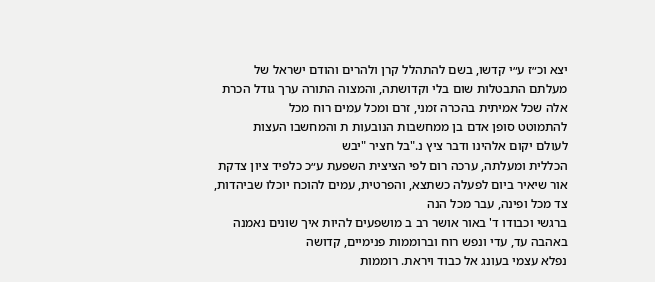יצא וכ״ז ע״י קדשו, בשם להתהלל קרן ולהרים והודם ישראל של מעלתם התבטלות שום בלי וקדושתה, והמצוה התורה ערך גודל הכרת אלה שכל אמיתית בהכרה זמני, זרם ומכל עמים רוח מכל
להתמוטט סופן אדם בן ממחשבות הנובעות ת והמחשבו העצות
לעולם יקום אלהינו ודבר ציץ נ."בל חציר "יבש
הכללית ומעלתה, ערכה רום לפי הציצית השפעת ע״כ כלפיד ציון צדקת אור שיאיר ביום לפעלה כשתצא, והפרטית, עמים להוכח יוכלו שביהדות, צד מכל ופינה, עבר מכל הנה
ברגשי וכבודו ד' באור אושר רב ב מושפעים להיות איך שונים נאמנה באהבה עד, עדי ונפש רוח וברוממות פנימיים, קדושה
נפלא עצמי בעונג אל כבוד ויראת. רוממות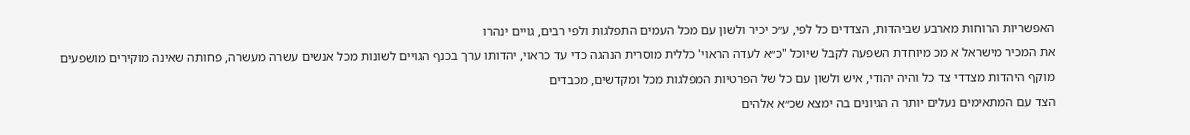האפשריות הרוחות מארבע שביהדות, הצדדים כל לפי, ע״כ יכיר ולשון עם מכל העמים התפלגות ולפי רבים, גויים ינהרו
את המכיר מישראל א מכ מיוחדת השפעה לקבל שיוכל "כ״א לעדה הראוי' כללית מוסרית הנהגה כדי עד כראוי, יהדותו ערך בכנף הגויים לשונות מכל אנשים עשרה מעשרה, פחותה שאינה מוקירים מושפעים מוקף היהדות מצדדי צד כל והיה יהודי, איש ולשון עם כל של הפרטיות המפלגות מכל ומקדשים, מכבדים
הצד עם המתאימים נעלים יותר ה הגיונים בה ימצא שכ״א אלהים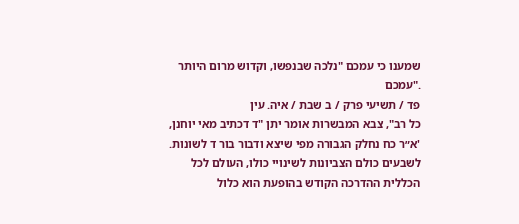שמענו כי עמכם "נלכה שבנפשו, וקדוש מרום היותר
."עמכם
פד / תשיעי פרק / ב שבת / איה. עין
כל רב", צבא המבשרות אומר יתן "ד דכתיב מאי יוחנן, 'א״ר כח נחלק הגבורה מפי שיצא ודבור בור ד לשונות. לשבעים כולם הצביונות לשינויי כולו, העולם לכל הכללית ההדרכה הקודש בהופעת הוא כלול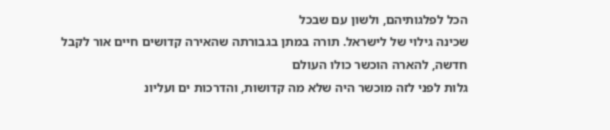הכל לפלגותיהם, ולשון עם שבכל
שכינה גילוי של לישראל. תורה במתן בגבורתה שהאירה קדושים חיים אור לקבל חדשה, להארה הוכשר כולו העולם
גלות לפני לזה מוכשר היה שלא מה קדושות, והדרכות ים ועליונ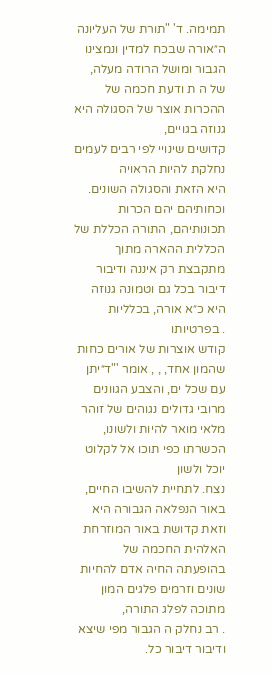תמימה. ד' "תורת של העליונה ה״אורה שבכח למדין ונמצינו הגבור ומושל הרודה מעלה, של ה ת ודעת חכמה של ההכרות אוצר של הסגולה היא גנוזה בגויים,
קדושים שינויי לפי רבים לעמים נחלקת להיות הראויה
היא הזאת והסגולה השונים. וכחותיהם יהם הכרות תכונותיהם, התורה הכללת של הכללית ההארה מתוך מתקבצת רק איננה ודיבור דיבור בכל גם וטמונה גנוזה היא כ״א אורה, בכלליות
. בפרטיותו
קודש אוצרות של אורים כחות שהמון אחד, , , אומר '"ד״יתן עם שכל ים, והצבע הגוונים מרובי גדולים נגוהים של זוהר מלאי מואר להיות ולשונו, הכשרתו כפי תוכו אל לקלוט יוכל ולשון
נצח. לתחיית להשיבו החיים, באור הנפלאה הגבורה היא וזאת קדושת באור המוזרחת האלהית החכמה של בהופעתה החיה אדם להחיות שונים וזרמים פלגים המון מתוכה לפלג התורה,
. רב נחלק ה הגבור מפי שיצא ודיבור דיבור כל.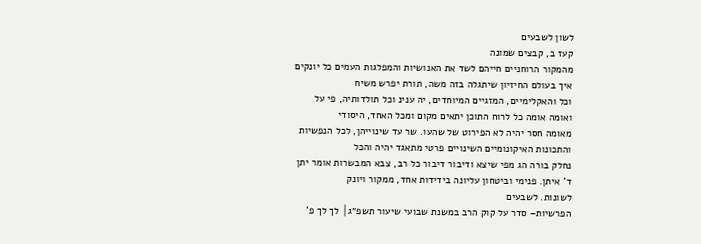לשון לשבעים
קעז ב, קבצים שמונה
מהמקור הרוחניים חייהם לשד את האנושיות והמפלגות העמים כל יונקים איך בעולם החיזיון שיתגלה בזה משה, תורת יפרש משיח
וכל והאקלימיים, המזגיים המיוחדים, יה ענינ וכל תולדותיה, פי על ואומה אומה כל לרוח התוכן יתאים מקום ומכל האחד, היסודי
מאומה חסר יהיה לא הפירוט של שהעו. שר עד שינוייהן, לכל הנפשיות והתכונות האיקונומיים השינויים פרטי מתאגד יהיה והכל
נחלק בורה הג מפי שיצא ודיבור דיבור כל רב, צבא המבשרות אומר יתן ד' איתן. פנימי וביטחון עליונה בידידות אחד, ממקור ויונק
לשונות. לשבעים
הפרשיות– סדר על קוק הרב במשנת שבועי שיעור תשפ״ג│ לך לך פ'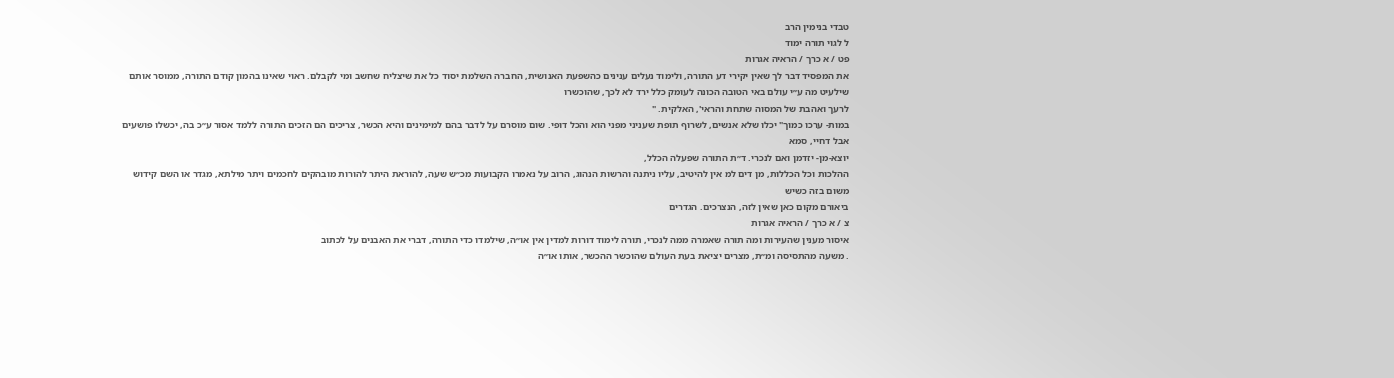טבדי בנימין הרב
ל לגוי תורה ימוד
פט / א כרך / הראיה אגרות
את המפסיד דבר לך שאין יקירי דע התורה, ולימוד נעלים ענינים כהשפעת האנושית, החברה השלמת יסוד כל את שיצליח שחשב ומי לקבלם. ראוי שאינו בהמון קודם התורה, ממוסר אותם שילעיט מה ע״י עולם באי הטובה הכונה לעומק כלל ירד לא לכך, שהוכשרו
לרעך ואהבת של המסוה שתחת והראי', האלקית. "
במות- ערכו כמוך" יכלו שלא אנשים, לשרוף תופת שעניני מפני הוא והכל דופי. שום מוסרם על לדבר בהם למימינים והיא הכשר, צריכים הם הזכים התורה ללמד אסור ע״כ בה, יכשלו פושעים אבל דחיי, סמא
יוצא-מן- יזדמן ואם לנכרי. ד״ת התורה שפעלה הכלל,
ההלכות וכל הכללות, מן דים למ אין להיטיב, עליו ניתנה והרשות הנהוג, הרוב על נאמרו הקבועות מכ״ש שעה, להוראת היתר להורות מובהקים לחכמים ויתר מילתא, מגדר או השם קידוש משום בזה כשיש
ביאורם מקום כאן שאין לזה, הנצרכים. הגדרים
צ / א כרך / הראיה אגרות
איסור מענין שהעירות ומה תורה שאמרה ממה לנכרי, תורה לימוד דורות למדין אין או״ה, שילמדו כדי התורה, דברי את האבנים על לכתוב
. משעה מהתסיסה ומ״ת, מצרים יציאת בעת העולם שהוכשר ההכשר, אותו או״ה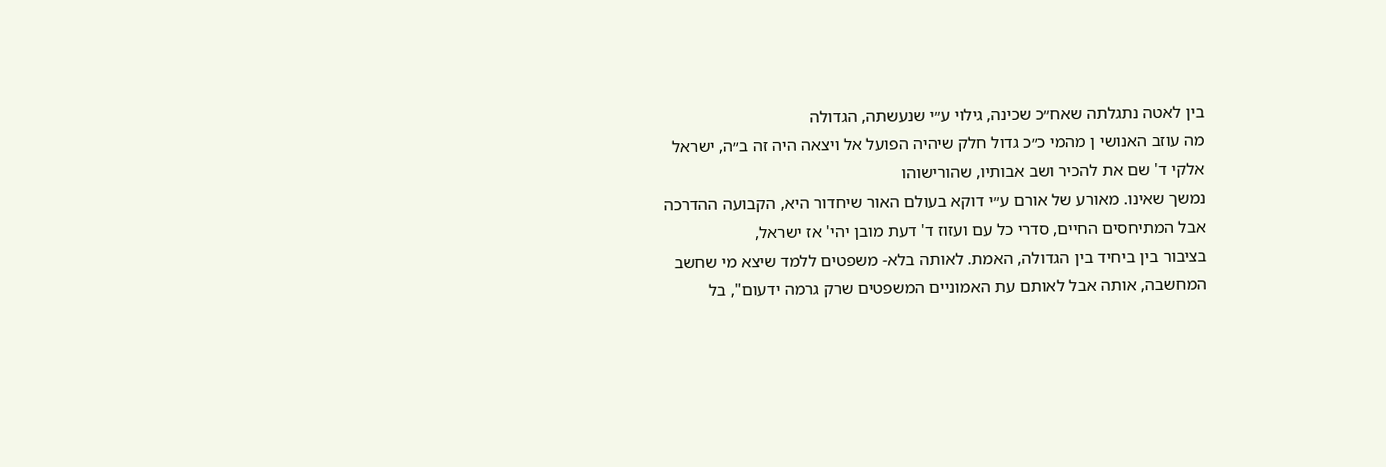בין לאטה נתגלתה שאח״כ שכינה, גילוי ע״י שנעשתה, הגדולה
מה עוזב האנושי ן מהמי כ״כ גדול חלק שיהיה הפועל אל ויצאה היה זה ב״ה, ישראל אלקי ד' שם את להכיר ושב אבותיו, שהורישוהו
נמשך שאינו. מאורע של אורם ע״י דוקא בעולם האור שיחדור היא, הקבועה ההדרכה אבל המתיחסים החיים, סדרי כל עם ועזוז ד' דעת מובן יהי' אז ישראל,
בציבור בין ביחיד בין הגדולה, האמת. לאותה בלא- משפטים ללמד שיצא מי שחשב המחשבה, אותה אבל לאותם עת האמוניים המשפטים שרק גרמה ידעום", בל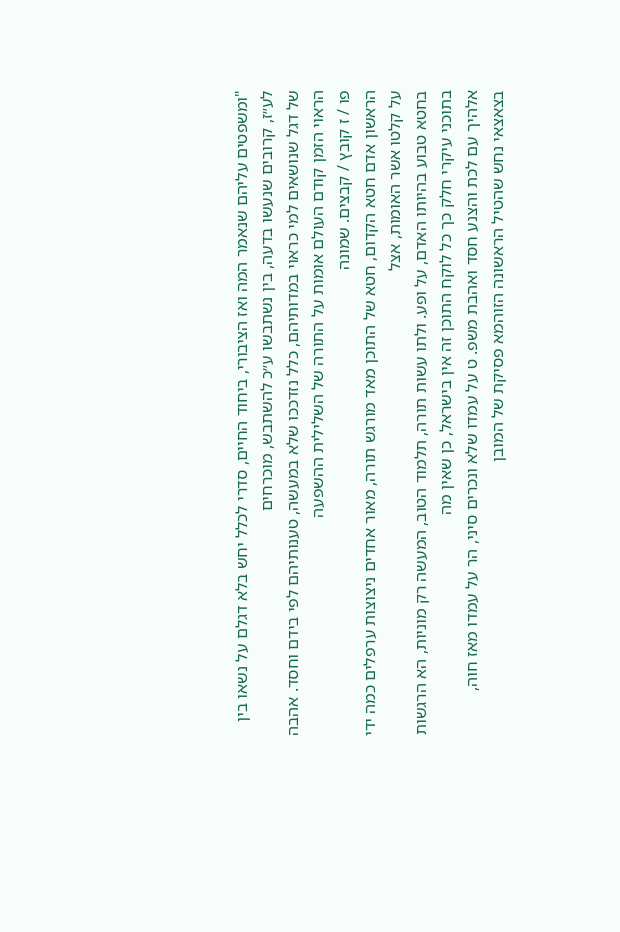"ומשפטים עליהם שנאמר המה ואז הציבורי, ביחוד החיים, סדרי לכלל יחש בלא דגלם על נשאו בין לע״ז, קרובים שנעשו בדעה, בין נשתבשו ע״כ להשתבש, מוכרחים
של דגל שנושאים למי כראוי במדותיהם, כלל נזדככו שלא במעשה, טענותיהם לפי בידם וחסד. אהבה
הראוי הזמן קודם העולם אומות על התורה של השלילית ההשפעה
פו / ז קובץ / קבצים. שמונה
הראשון אדם חטא הקדום, חטא של התוכן מאד מורגש תורה, מאור אחדים ניצוצות ערפלים כמה ידי על קלטו אשר האומות, אצל
בחטא טבוע בהיותו האדם, על ופע. ולתו עשות תורה, תלמוד הטוב, המעשה רק מוניות, הא הרגשות בתוכני עיקרי חלק כך כל לוקח התוכן זה אין בישראל, כן שאין מה
אלהיך עם לכת והצנע חסד ואהבת משפ. ט על עמדו שלא ונכרים סיני, הר על עמדו מאז חוה, בצאצאי נחש שהטיל הראשונה הזוהמא פסיקת של המובן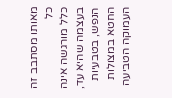מאותו מסתבב זה כל
כלל מורגשה אינה בעצמה שהיא עד, הנפש, בטבעיות החטא במצולות העמוקה הטביעה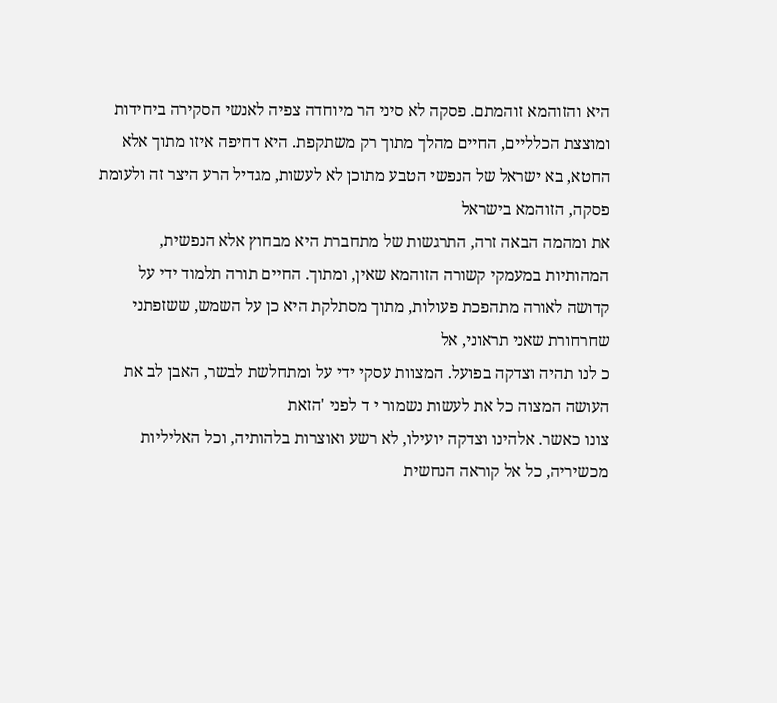היא והזוהמא זוהמתם. פסקה לא סיני הר מיוחדה צפיה לאנשי הסקירה ביחידות ומוצצת הכלליים, החיים מהלך מתוך רק משתקפת. היא דחיפה איזו מתוך אלא החטא, בא ישראל של הנפשי הטבע מתוכן לא לעשות, מגדיל הרע היצר זה ולעומת פסקה, הזוהמא בישראל
את ומהמה הבאה זרה, התרגשות של מתחברת היא מבחוץ אלא הנפשית, המהותיות במעמקי קשורה הזוהמא שאין, ומתוך. החיים תורה תלמוד ידי על קדושה לאורה מתהפכת פעולות, מתוך מסתלקת היא כן על השמש, ששזפתני שחרחורת שאני תראוני, אל
כ לנו תהיה וצדקה בפועל. המצוות עסקי ידי על ומתחלשת לבשר, האבן לב את העושה המצוה כל את לעשות נשמור י ד לפני 'הזאת
צונו כאשר. אלהינו וצדקה יועילו, לא רשע ואוצרות בלהותיה, וכל האליליות מכשיריה, כל אל קוראה הנחשית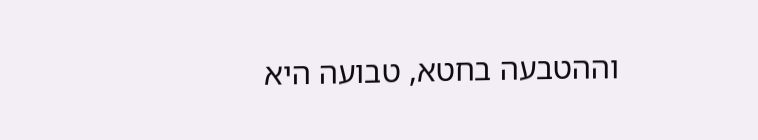וההטבעה בחטא, טבועה היא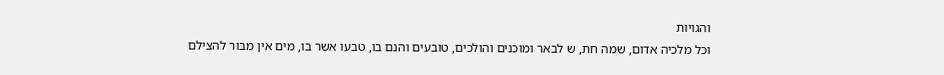והגויות
וכל מלכיה אדום, שמה חת, ש לבאר ומוכנים והולכים, טובעים והנם בו, טבעו אשר בו, מים אין מבור להצילם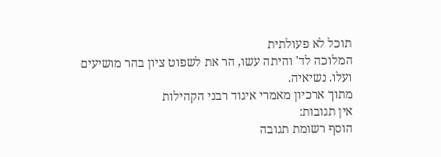תוכל לא פעולתית
המלוכה לד' והיתה עשו, הר את לשפוט ציון בהר מושיעים ועלו. נשיאיה.
מתוך ארכיון מאמרי איגוד רבני הקהילות
אין תגובות:
הוסף רשומת תגובה